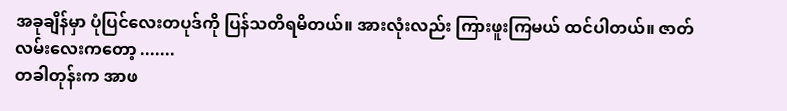အခုချိန်မှာ ပုံပြင်လေးတပုဒ်ကို ပြန်သတိရမိတယ်။ အားလုံးလည်း ကြားဖူးကြမယ် ထင်ပါတယ်။ ဇာတ်လမ်းလေးကတော့ .......
တခါတုန်းက အာဖ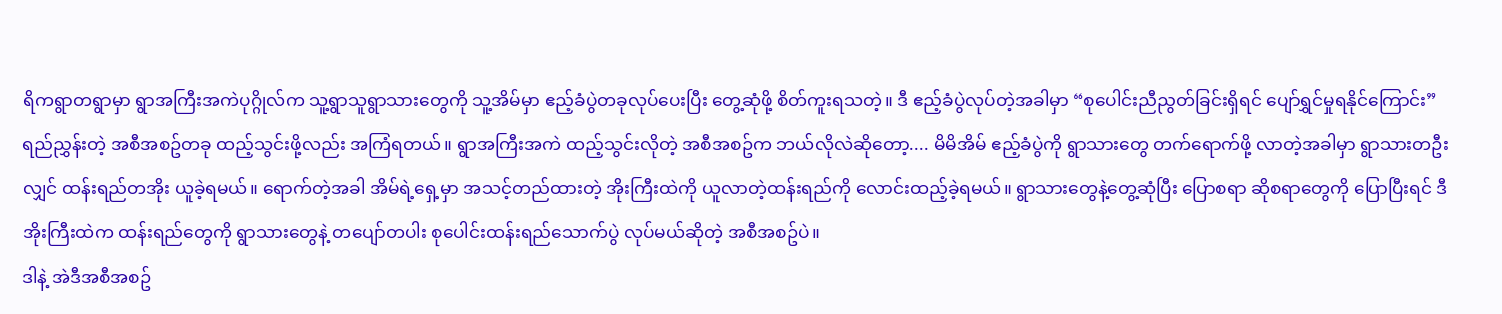ရိကရွာတရွာမှာ ရွာအကြီးအကဲပုဂ္ဂိုလ်က သူ့ရွာသူရွာသားတွေကို သူ့အိမ်မှာ ဧည့်ခံပွဲတခုလုပ်ပေးပြီး တွေ့ဆုံဖို့ စိတ်ကူးရသတဲ့။ ဒီ ဧည့်ခံပွဲလုပ်တဲ့အခါမှာ “စုပေါင်းညီညွတ်ခြင်းရှိရင် ပျော်ရွှင်မှုရနိုင်ကြောင်း” ရည်ညွှန်းတဲ့ အစီအစဥ်တခု ထည့်သွင်းဖို့လည်း အကြံရတယ်။ ရွာအကြီးအကဲ ထည့်သွင်းလိုတဲ့ အစီအစဥ်က ဘယ်လိုလဲဆိုတော့.... မိမိအိမ် ဧည့်ခံပွဲကို ရွာသားတွေ တက်ရောက်ဖို့ လာတဲ့အခါမှာ ရွာသားတဦးလျှင် ထန်းရည်တအိုး ယူခဲ့ရမယ်။ ရောက်တဲ့အခါ အိမ်ရဲ့ရှေ့မှာ အသင့်တည်ထားတဲ့ အိုးကြီးထဲကို ယူလာတဲ့ထန်းရည်ကို လောင်းထည့်ခဲ့ရမယ်။ ရွာသားတွေနဲ့တွေ့ဆုံပြီး ပြောစရာ ဆိုစရာတွေကို ပြောပြီးရင် ဒီအိုးကြီးထဲက ထန်းရည်တွေကို ရွာသားတွေနဲ့ တပျော်တပါး စုပေါင်းထန်းရည်သောက်ပွဲ လုပ်မယ်ဆိုတဲ့ အစီအစဥ်ပဲ။
ဒါနဲ့ အဲဒီအစီအစဥ်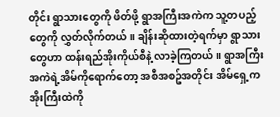တိုင်း ရွာသားတွေကို ဖိတ်ဖို့ ရွာအကြီးအကဲက သူ့တပည့်တွေကို လွှတ်လိုက်တယ်။ ချိန်းဆိုထားတဲ့ရက်မှာ ရွာသားတွေဟာ ထန်းရည်အိုးကိုယ်စီနဲ့ လာခဲ့ကြတယ်။ ရွာအကြီးအကဲရဲ့အိမ်ကိုရောက်တော့ အစီအစဥ်အတိုင်း အိမ်ရှေ့က အိုးကြီးထဲကို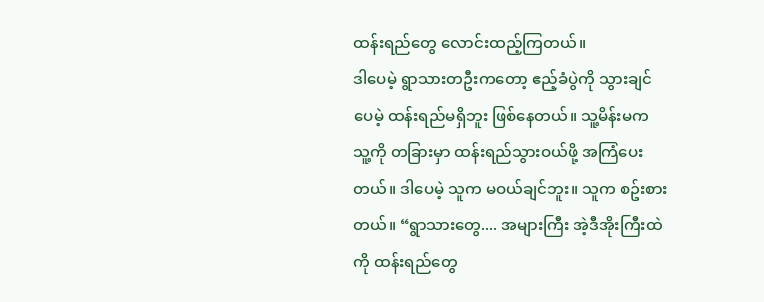ထန်းရည်တွေ လောင်းထည့်ကြတယ်။
ဒါပေမဲ့ ရွာသားတဦးကတော့ ဧည့်ခံပွဲကို သွားချင်ပေမဲ့ ထန်းရည်မရှိဘူး ဖြစ်နေတယ်။ သူ့မိန်းမက သူ့ကို တခြားမှာ ထန်းရည်သွားဝယ်ဖို့ အကြံပေးတယ်။ ဒါပေမဲ့ သူက မဝယ်ချင်ဘူး။ သူက စဥ်းစားတယ်။ “ရွာသားတွေ.... အများကြီး အဲ့ဒီအိုးကြီးထဲကို ထန်းရည်တွေ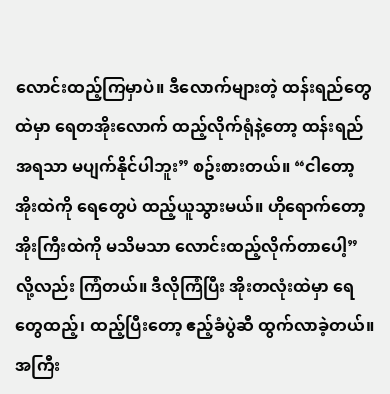လောင်းထည့်ကြမှာပဲ။ ဒီလောက်များတဲ့ ထန်းရည်တွေထဲမှာ ရေတအိုးလောက် ထည့်လိုက်ရုံနဲ့တော့ ထန်းရည်အရသာ မပျက်နိုင်ပါဘူး” စဥ်းစားတယ်။ “ငါတော့ အိုးထဲကို ရေတွေပဲ ထည့်ယူသွားမယ်။ ဟိုရောက်တော့ အိုးကြီးထဲကို မသိမသာ လောင်းထည့်လိုက်တာပေါ့” လို့လည်း ကြံတယ်။ ဒီလိုကြံပြီး အိုးတလုံးထဲမှာ ရေတွေထည့်၊ ထည့်ပြီးတော့ ဧည့်ခံပွဲဆီ ထွက်လာခဲ့တယ်။ အကြီး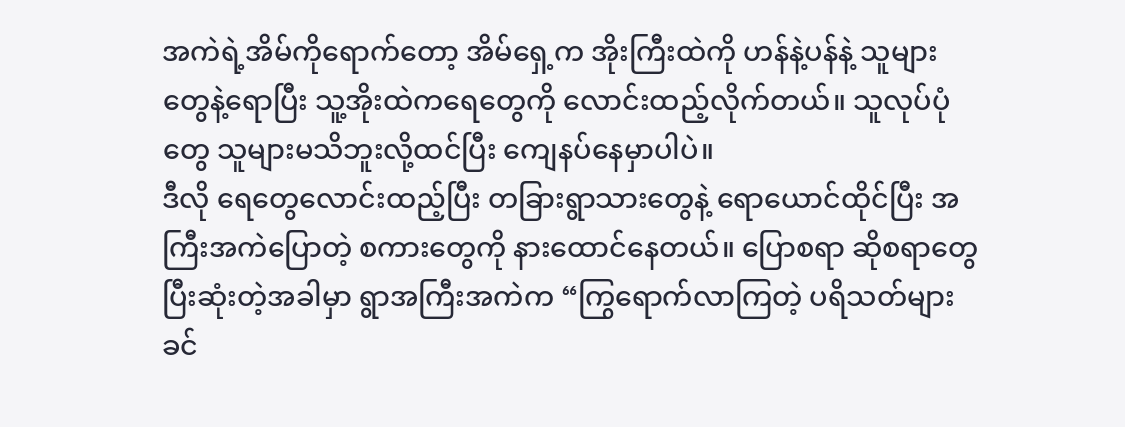အကဲရဲ့အိမ်ကိုရောက်တော့ အိမ်ရှေ့က အိုးကြီးထဲကို ဟန်နဲ့ပန်နဲ့ သူများတွေနဲ့ရောပြီး သူ့အိုးထဲကရေတွေကို လောင်းထည့်လိုက်တယ်။ သူလုပ်ပုံတွေ သူများမသိဘူးလို့ထင်ပြီး ကျေနပ်နေမှာပါပဲ။
ဒီလို ရေတွေလောင်းထည့်ပြီး တခြားရွာသားတွေနဲ့ ရောယောင်ထိုင်ပြီး အကြီးအကဲပြောတဲ့ စကားတွေကို နားထောင်နေတယ်။ ပြောစရာ ဆိုစရာတွေ ပြီးဆုံးတဲ့အခါမှာ ရွာအကြီးအကဲက “ကြွရောက်လာကြတဲ့ ပရိသတ်များခင်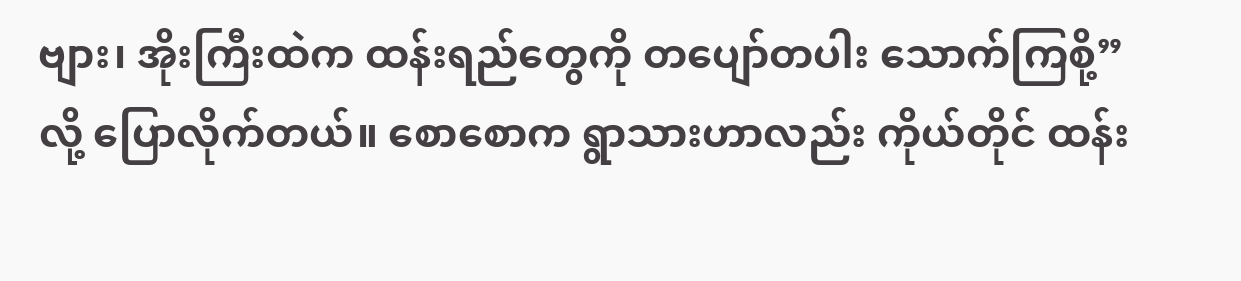ဗျား၊ အိုးကြီးထဲက ထန်းရည်တွေကို တပျော်တပါး သောက်ကြစို့” လို့ ပြောလိုက်တယ်။ စောစောက ရွာသားဟာလည်း ကိုယ်တိုင် ထန်း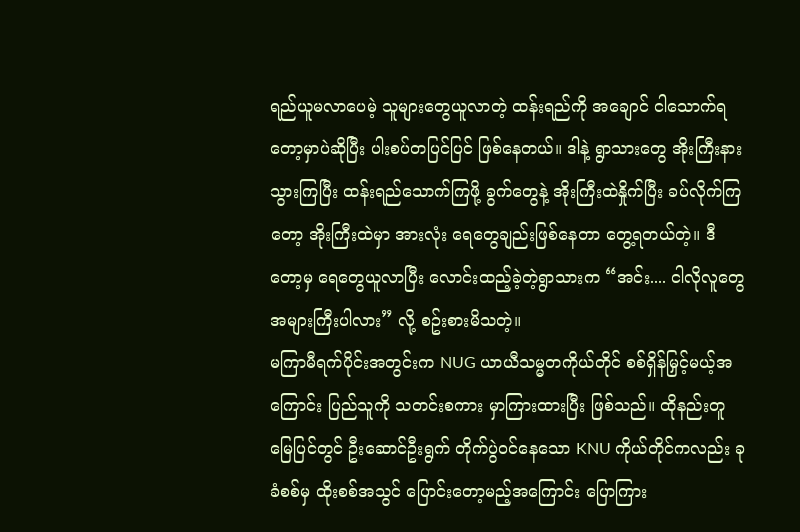ရည်ယူမလာပေမဲ့ သူများတွေယူလာတဲ့ ထန်းရည်ကို အချောင် ငါသောက်ရတော့မှာပဲဆိုပြီး ပါးစပ်တပြင်ပြင် ဖြစ်နေတယ်။ ဒါနဲ့ ရွာသားတွေ အိုးကြီးနားသွားကြပြီး ထန်းရည်သောက်ကြဖို့ ခွက်တွေနဲ့ အိုးကြီးထဲနှိုက်ပြီး ခပ်လိုက်ကြတော့ အိုးကြီးထဲမှာ အားလုံး ရေတွေချည်းဖြစ်နေတာ တွေ့ရတယ်တဲ့။ ဒီတော့မှ ရေတွေယူလာပြီး လောင်းထည့်ခဲ့တဲ့ရွာသားက “အင်း.... ငါလိုလူတွေ အများကြီးပါလား” လို့ စဥ်းစားမိသတဲ့။
မကြာမီရက်ပိုင်းအတွင်းက NUG ယာယီသမ္မတကိုယ်တိုင် စစ်ရှိန်မြှင့်မယ့်အကြောင်း ပြည်သူကို သတင်းစကား မှာကြားထားပြီး ဖြစ်သည်။ ထိုနည်းတူ မြေပြင်တွင် ဦးဆောင်ဦးရွက် တိုက်ပွဲဝင်နေသော KNU ကိုယ်တိုင်ကလည်း ခုခံစစ်မှ ထိုးစစ်အသွင် ပြောင်းတော့မည့်အကြောင်း ပြောကြား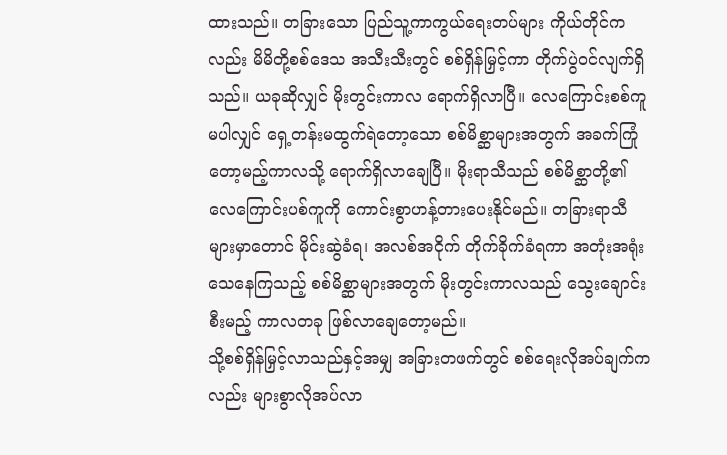ထားသည်။ တခြားသော ပြည်သူ့ကာကွယ်ရေးတပ်များ ကိုယ်တိုင်ကလည်း မိမိတို့စစ်ဒေသ အသီးသီးတွင် စစ်ရှိန်မြှင့်ကာ တိုက်ပွဲဝင်လျက်ရှိသည်။ ယခုဆိုလျှင် မိုးတွင်းကာလ ရောက်ရှိလာပြီ။ လေကြောင်းစစ်ကူမပါလျှင် ရှေ့တန်းမထွက်ရဲတော့သော စစ်မိစ္ဆာများအတွက် အခက်ကြုံတော့မည့်ကာလသို့ ရောက်ရှိလာချေပြီ။ မိုးရာသီသည် စစ်မိစ္ဆာတို့၏ လေကြောင်းပစ်ကူကို ကောင်းစွာဟန့်တားပေးနိုင်မည်။ တခြားရာသီများမှာတောင် မိုင်းဆွဲခံရ၊ အလစ်အငိုက် တိုက်ခိုက်ခံရကာ အတုံးအရုံး သေနေကြသည့် စစ်မိစ္ဆာများအတွက် မိုးတွင်းကာလသည် သွေးချောင်းစီးမည့် ကာလတခု ဖြစ်လာချေတော့မည်။
သို့စစ်ရှိန်မြှင့်လာသည်နှင့်အမျှ အခြားတဖက်တွင် စစ်ရေးလိုအပ်ချက်ကလည်း များစွာလိုအပ်လာ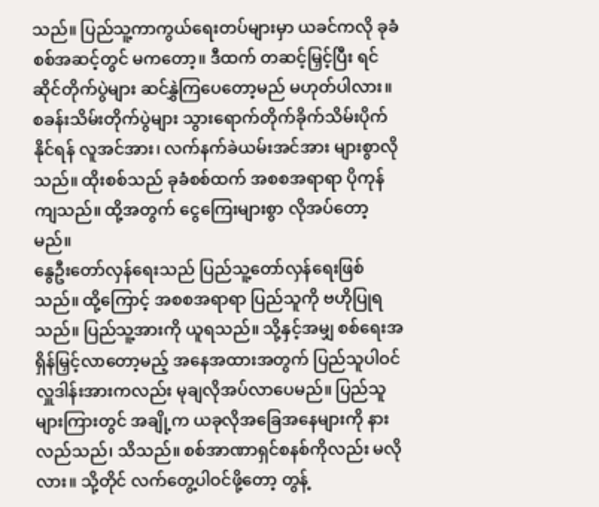သည်။ ပြည်သူ့ကာကွယ်ရေးတပ်များမှာ ယခင်ကလို ခုခံစစ်အဆင့်တွင် မကတော့။ ဒီထက် တဆင့်မြှင့်ပြီး ရင်ဆိုင်တိုက်ပွဲများ ဆင်နွှဲကြပေတော့မည် မဟုတ်ပါလား။ စခန်းသိမ်းတိုက်ပွဲများ သွားရောက်တိုက်ခိုက်သိမ်းပိုက်နိုင်ရန် လူအင်အား၊ လက်နက်ခဲယမ်းအင်အား များစွာလိုသည်။ ထိုးစစ်သည် ခုခံစစ်ထက် အစစအရာရာ ပိုကုန်ကျသည်။ ထို့အတွက် ငွေကြေးများစွာ လိုအပ်တော့မည်။
နွေဦးတော်လှန်ရေးသည် ပြည်သူ့တော်လှန်ရေးဖြစ်သည်။ ထို့ကြောင့် အစစအရာရာ ပြည်သူကို ဗဟိုပြုရသည်။ ပြည်သူ့အားကို ယူရသည်။ သို့နှင့်အမျှ စစ်ရေးအရှိန်မြှင့်လာတော့မည့် အနေအထားအတွက် ပြည်သူပါဝင်လှူဒါန်းအားကလည်း မုချလိုအပ်လာပေမည်။ ပြည်သူများကြားတွင် အချို့က ယခုလိုအခြေအနေများကို နားလည်သည်၊ သိသည်။ စစ်အာဏာရှင်စနစ်ကိုလည်း မလိုလား။ သို့တိုင် လက်တွေ့ပါဝင်ဖို့တော့ တွန့်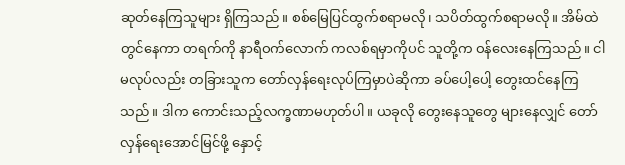ဆုတ်နေကြသူများ ရှိကြသည်။ စစ်မြေပြင်ထွက်စရာမလို၊ သပိတ်ထွက်စရာမလို။ အိမ်ထဲတွင်နေကာ တရက်ကို နာရီဝက်လောက် ကလစ်ရမှာကိုပင် သူတို့က ဝန်လေးနေကြသည်။ ငါမလုပ်လည်း တခြားသူက တော်လှန်ရေးလုပ်ကြမှာပဲဆိုကာ ခပ်ပေါ့ပေါ့ တွေးထင်နေကြသည်။ ဒါက ကောင်းသည့်လက္ခဏာမဟုတ်ပါ။ ယခုလို တွေးနေသူတွေ များနေလျှင် တော်လှန်ရေးအောင်မြင်ဖို့ နှောင့်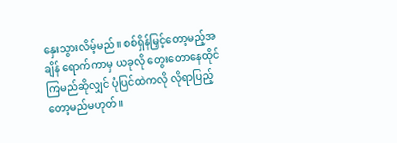နှေးသွားလိမ့်မည်။ စစ်ရှိန်မြှင့်တော့မည့်အချိန် ရောက်ကာမှ ယခုလို တွေးတောနေထိုင်ကြမည်ဆိုလျှင် ပုံပြင်ထဲကလို လိုရာပြည့်တော့မည်မဟုတ်။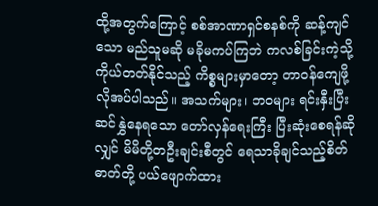ထို့အတွက်ကြောင့် စစ်အာဏာရှင်စနစ်ကို ဆန့်ကျင်သော မည်သူမဆို မခိုမကပ်ကြဘဲ ကလစ်ခြင်းကဲ့သို့ ကိုယ်တတ်နိုင်သည့် ကိစ္စများမှာတော့ တာဝန်ကျေဖို့ လိုအပ်ပါသည်။ အသက်များ၊ ဘဝများ ရင်းနှီးပြီး ဆင်နွှဲနေရသော တော်လှန်ရေးကြီး ပြီးဆုံးစေရန်ဆိုလျှင် မိမိတို့တဦးချင်းစီတွင် ရေသာခိုချင်သည့်စိတ်ဓာတ်တို့ ပယ်ဖျောက်ထား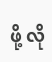ဖို့ လို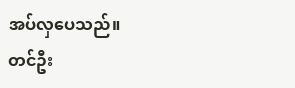အပ်လှပေသည်။
တင်ဦး